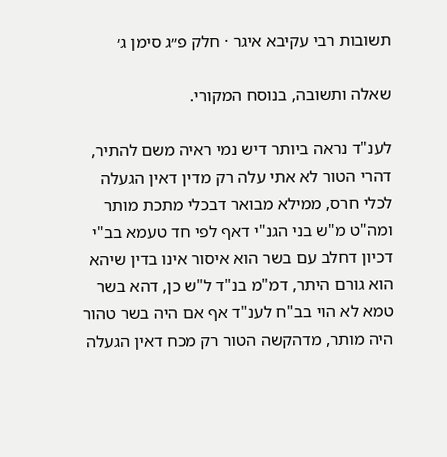תשובות רבי עקיבא איגר · חלק פ״ג סימן ג׳

שאלה ותשובה, בנוסח המקורי.

לענ"ד נראה ביותר דיש נמי ראיה משם להתיר, דהרי הטור לא אתי עלה רק מדין דאין הגעלה לכלי חרס, ממילא מבואר דבכלי מתכת מותר ומה"ט מ"ש בני הגנ"י דאף לפי חד טעמא בב"י דכיון דחלב עם בשר הוא איסור אינו בדין שיהא הוא גורם היתר, דמ"מ בנ"ד ל"ש כן, דהא בשר טמא לא הוי בב"ח לענ"ד אף אם היה בשר טהור היה מותר, מדהקשה הטור רק מכח דאין הגעלה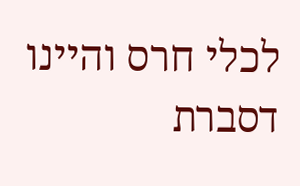לכלי חרס והיינו דסברת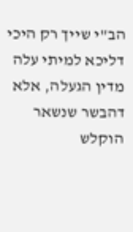הב"י שייך רק היכי דליכא למיתי עלה מדין הגעלה, אלא דהבשר שנשאר הוקלש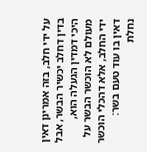על ידי חלב, בזה אמרינן דאין בדין דחלב יכשיר הבשר, אבל היכי דמדין הגעלה הוא, מעולם לא הוכשר הבשר על ידי החלב, אלא דהכלי הוכשר דאין בו עוד טעם בשר:
נחלת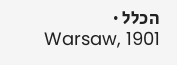הכלל · Warsaw, 1901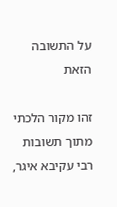על התשובה הזאת

זהו מקור הלכתי מתוך תשובות רבי עקיבא איגר,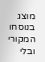מוצג בנוסחו המקורי ובלי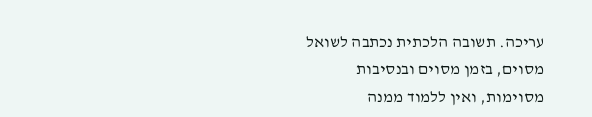עריכה. תשובה הלכתית נכתבה לשואל מסוים, בזמן מסוים ובנסיבות מסוימות, ואין ללמוד ממנה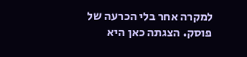למקרה אחר בלי הכרעה של פוסק. הצגתה כאן היא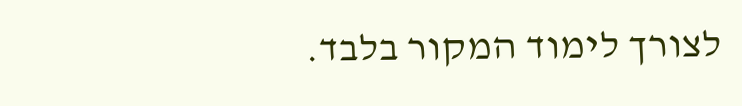לצורך לימוד המקור בלבד.